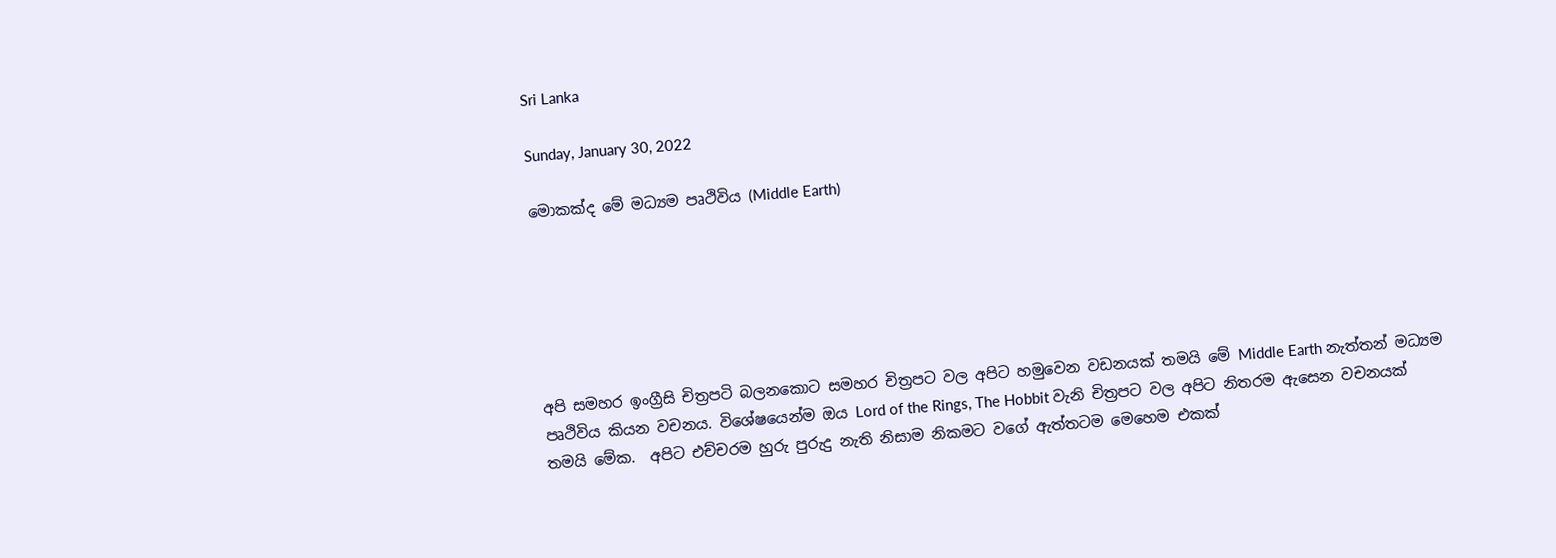Sri Lanka

Sunday, January 30, 2022

මොකක්ද මේ මධ්‍යම පෘථිවිය (Middle Earth)






අපි සමහර ඉංග්‍රීසි චිත්‍රපටි බලනකොට සමහර චිත්‍රපට වල අපිට හමුවෙන වඩනයක් තමයි මේ Middle Earth නැත්තන් මධ්‍යම පෘථිවිය කියන වචනය. විශේෂයෙන්ම ඔය Lord of the Rings, The Hobbit වැනි චිත්‍රපට වල අපිට නිතරම ඇසෙන වචනයක් තමයි මේක.  අපිට එච්චරම හුරු පුරුදු නැති නිසාම නිකමට වගේ ඇත්තටම මෙහෙම එකක්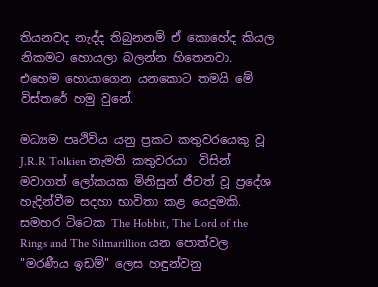තියනවද නැද්ද තිබුනනම් ඒ කොහේද කියල නිකමට හොයලා බලන්න හිතෙනවා. එහෙම හොයාගෙන යනකොට තමයි මේ විස්තරේ හමු වුනේ.

මධ්‍යම පෘථිවිය යනු ප්‍රකට කතුවරයෙකු වූ J.R.R Tolkien නැමති කතුවරයා  විසින් මවාගත් ලෝකයක මිනිසුන් ජීවත් වූ ප්‍රදේශ හැදින්වීම සදහා භාවිතා කළ යෙදුමකි. සමහර ටිටෙක The Hobbit, The Lord of the Rings and The Silmarillion යන පොත්වල "මරණීය ඉඩම්" ලෙස හඳුන්වනු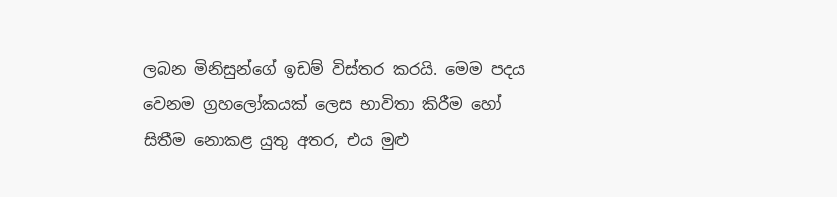ලබන මිනිසුන්ගේ ඉඩම් විස්තර කරයි. මෙම පදය වෙනම ග්‍රහලෝකයක් ලෙස භාවිතා කිරීම හෝ සිතීම නොකළ යුතු අතර, එය මුළු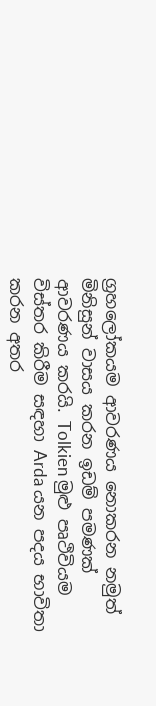ග්‍රහලෝකයම ආවරණය නොකරන නමුත් මිනිසුන් වාසය කරන ඉඩම් පමණක් ආවරණය කරයි. Tolkien මුළු පෘථිවියම විස්තර කිරීම සඳහා Arda යන පදය භාවිතා කරන අතර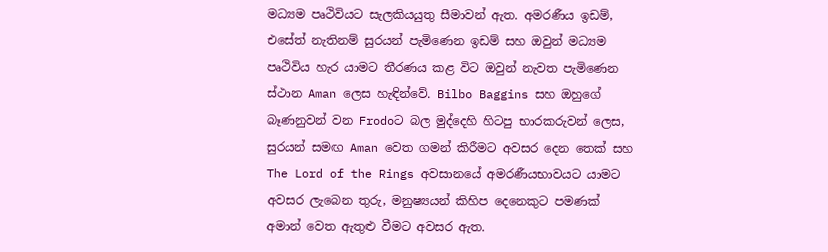මධ්‍යම පෘථිවියට සැලකියයුතු සීමාවන් ඇත. අමරණීය ඉඩම්, එසේත් නැතිනම් සුරයන් පැමිණෙන ඉඩම් සහ ඔවුන් මධ්‍යම පෘථිවිය හැර යාමට තීරණය කළ විට ඔවුන් නැවත පැමිණෙන ස්ථාන Aman ලෙස හැඳින්වේ. Bilbo Baggins සහ ඔහුගේ බෑණනුවන් වන Frodoට බල මුද්දෙහි හිටපු භාරකරුවන් ලෙස, සුරයන් සමඟ Aman වෙත ගමන් කිරීමට අවසර දෙන තෙක් සහ The Lord of the Rings අවසානයේ අමරණීයභාවයට යාමට අවසර ලැබෙන තුරු, මනුෂ්‍යයන් කිහිප දෙනෙකුට පමණක් අමාන් වෙත ඇතුළු වීමට අවසර ඇත.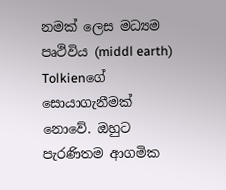නමක් ලෙස මධ්‍යම පෘථිවිය (middl earth) Tolkienගේ සොයාගැනීමක් නොවේ. ඔහුට පැරණිතම ආගමික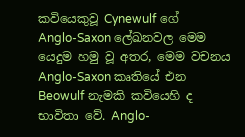කවියෙකුවූ Cynewulf ගේ  Anglo-Saxon ලේඛනවල මෙම යෙදුම හමු වූ අතර, මෙම වචනය Anglo-Saxon කෘතියේ එන Beowulf නැමකි කවියෙහි ද භාවිතා වේ. Anglo-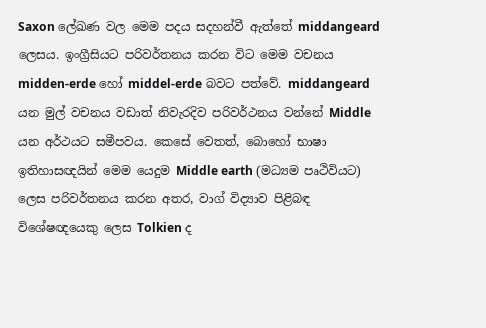Saxon ලේඛණ වල මෙම පදය සදහන්වී ඇත්තේ middangeard ලෙසය. ඉංග්‍රීසියට පරිවර්තනය කරන විට මෙම වචනය midden-erde හෝ middel-erde බවට පත්වේ. middangeard යන මුල් වචනය වඩාත් නිවැරදිව පරිවර්ථනය වන්නේ Middle යන අර්ථයට සමීපවය. කෙසේ වෙතත්, බොහෝ භාෂා ඉතිහාසඥයින් මෙම යෙදුම Middle earth (මධ්‍යම පෘථිවියට) ලෙස පරිවර්තනය කරන අතර, වාග් විද්‍යාව පිළිබඳ විශේෂඥයෙකු ලෙස Tolkien ද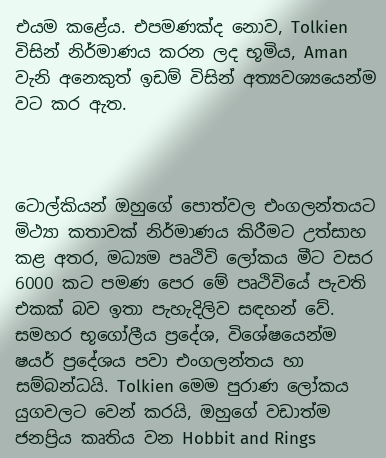එයම කළේය. එපමණක්ද නොව, Tolkien විසින් නිර්මාණය කරන ලද භූමිය, Aman වැනි අනෙකුත් ඉඩම් විසින් අත්‍යවශ්‍යයෙන්ම වට කර ඇත.



ටොල්කියන් ඔහුගේ පොත්වල එංගලන්තයට මිථ්‍යා කතාවක් නිර්මාණය කිරීමට උත්සාහ කළ අතර, මධ්‍යම පෘථිවි ලෝකය මීට වසර 6000 කට පමණ පෙර මේ පෘථිවියේ පැවති එකක් බව ඉතා පැහැදිලිව සඳහන් වේ. සමහර භූගෝලීය ප්‍රදේශ, විශේෂයෙන්ම ෂයර් ප්‍රදේශය පවා එංගලන්තය හා සම්බන්ධයි. Tolkien මෙම පුරාණ ලෝකය යුගවලට වෙන් කරයි, ඔහුගේ වඩාත්ම ජනප්‍රිය කෘතිය වන Hobbit and Rings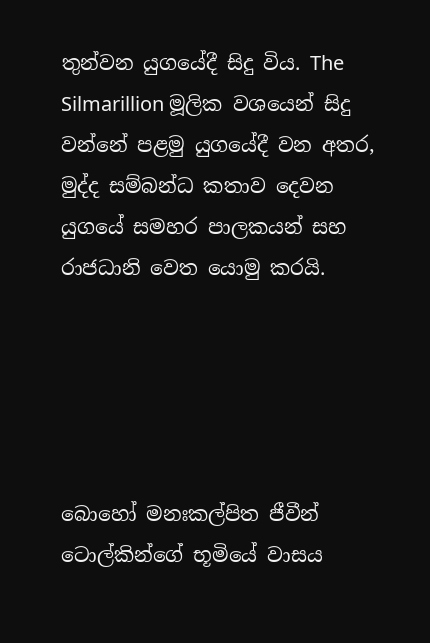තුන්වන යුගයේදී සිදු විය. The Silmarillion මූලික වශයෙන් සිදු වන්නේ පළමු යුගයේදී වන අතර, මුද්ද සම්බන්ධ කතාව දෙවන යුගයේ සමහර පාලකයන් සහ රාජධානි වෙත යොමු කරයි.





බොහෝ මනඃකල්පිත ජීවීන් ටොල්කින්ගේ භූමියේ වාසය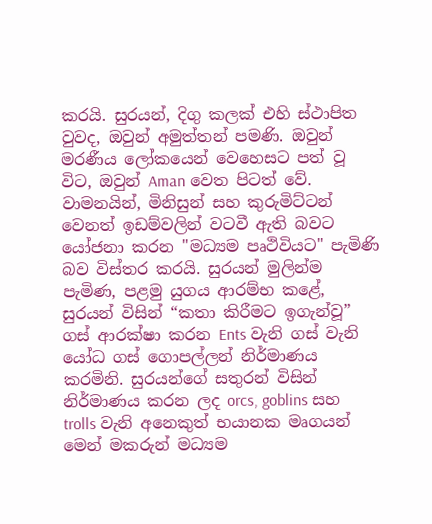කරයි. සුරයන්, දිගු කලක් එහි ස්ථාපිත වුවද, ඔවුන් අමුත්තන් පමණි. ඔවුන් මරණීය ලෝකයෙන් වෙහෙසට පත් වූ විට, ඔවුන් Aman වෙත පිටත් වේ. වාමනයින්, මිනිසුන් සහ කුරුමිට්ටන් වෙනත් ඉඩම්වලින් වටවී ඇති බවට යෝජනා කරන "මධ්‍යම පෘථිවියට" පැමිණි බව විස්තර කරයි. සුරයන් මුලින්ම පැමිණ, පළමු යුගය ආරම්භ කළේ, සුරයන් විසින් “කතා කිරීමට ඉගැන්වූ” ගස් ආරක්ෂා කරන Ents වැනි ගස් වැනි යෝධ ගස් ගොපල්ලන් නිර්මාණය කරමිනි. සුරයන්ගේ සතුරන් විසින් නිර්මාණය කරන ලද orcs, goblins සහ trolls වැනි අනෙකුත් භයානක මෘගයන් මෙන් මකරුන් මධ්‍යම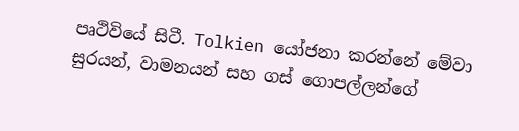පෘථිවියේ සිටී. Tolkien යෝජනා කරන්නේ මේවා සුරයන්, වාමනයන් සහ ගස් ගොපල්ලන්ගේ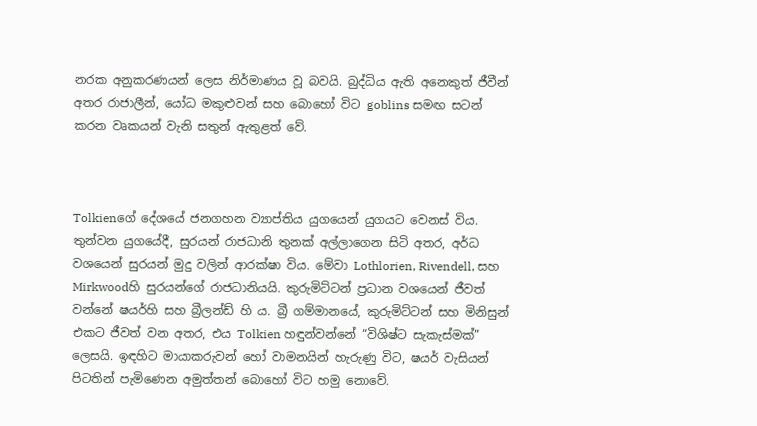නරක අනුකරණයන් ලෙස නිර්මාණය වූ බවයි. බුද්ධිය ඇති අනෙකුත් ජීවීන් අතර රාජාලීන්, යෝධ මකුළුවන් සහ බොහෝ විට goblins සමඟ සටන් කරන වෘකයන් වැනි සතුන් ඇතුළත් වේ.



Tolkienගේ දේශයේ ජනගහන ව්‍යාප්තිය යුගයෙන් යුගයට වෙනස් විය. තුන්වන යුගයේදී, සුරයන් රාජධානි තුනක් අල්ලාගෙන සිටි අතර, අර්ධ වශයෙන් සුරයන් මුදු වලින් ආරක්ෂා විය. මේවා Lothlorien, Rivendell, සහ Mirkwoodහි සුරයන්ගේ රාජධානියයි. කුරුමිට්ටන් ප්‍රධාන වශයෙන් ජීවත් වන්නේ ෂයර්හි සහ බ්‍රීලන්ඩ් හි ය. බ්‍රී ගම්මානයේ, කුරුමිට්ටන් සහ මිනිසුන් එකට ජීවත් වන අතර, එය Tolkien හඳුන්වන්නේ “විශිෂ්ට සැකැස්මක්” ලෙසයි. ඉඳහිට මායාකරුවන් හෝ වාමනයින් හැරුණු විට, ෂයර් වැසියන් පිටතින් පැමිණෙන අමුත්තන් බොහෝ විට හමු නොවේ.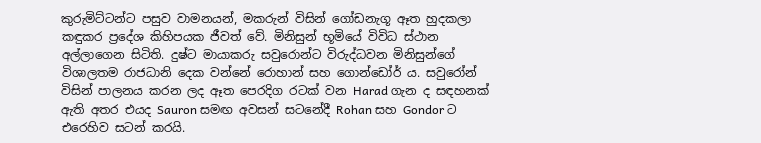කුරුමිට්ටන්ට පසුව වාමනයන්, මකරුන් විසින් ගෝඩනැගූ ඈත හුදකලා කඳුකර ප්‍රදේශ කිහිපයක ජීවත් වේ. මිනිසුන් භූමියේ විවිධ ස්ථාන අල්ලාගෙන සිටිති. දුෂ්ට මායාකරු සවුරොන්ට විරුද්ධවන මිනිසුන්ගේ විශාලතම රාජධානි දෙක වන්නේ රොහාන් සහ ගොන්ඩෝර් ය. සවුරෝන් විසින් පාලනය කරන ලද ඈත පෙරදිග රටක් වන Harad ගැන ද සඳහනක් ඇති අතර එයද Sauron සමඟ අවසන් සටනේදී Rohan සහ Gondor ට එරෙහිව සටන් කරයි.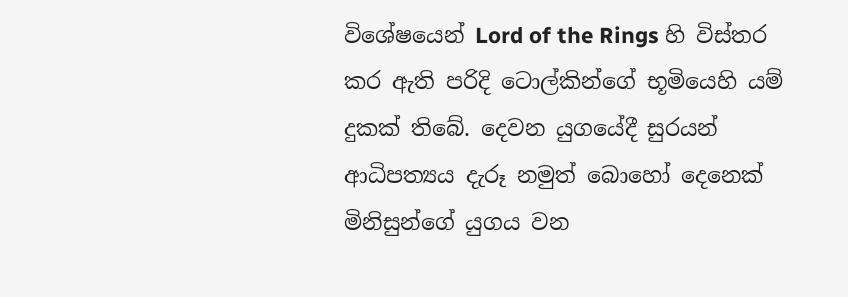විශේෂයෙන් Lord of the Rings හි විස්තර කර ඇති පරිදි ටොල්කින්ගේ භූමියෙහි යම් දුකක් තිබේ. දෙවන යුගයේදී සුරයන් ආධිපත්‍යය දැරූ නමුත් බොහෝ දෙනෙක් මිනිසුන්ගේ යුගය වන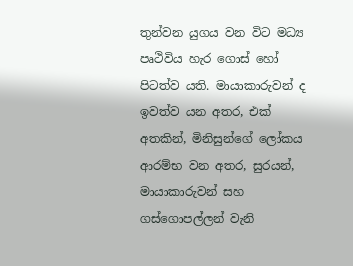තුන්වන යුගය වන විට මධ්‍ය පෘථිවිය හැර ගොස් හෝ පිටත්ව යති. මායාකාරුවන් ද ඉවත්ව යන අතර, එක් අතකින්, මිනිසුන්ගේ ලෝකය ආරම්භ වන අතර, සුරයන්, මායාකාරුවන් සහ ගස්ගොපල්ලන් වැනි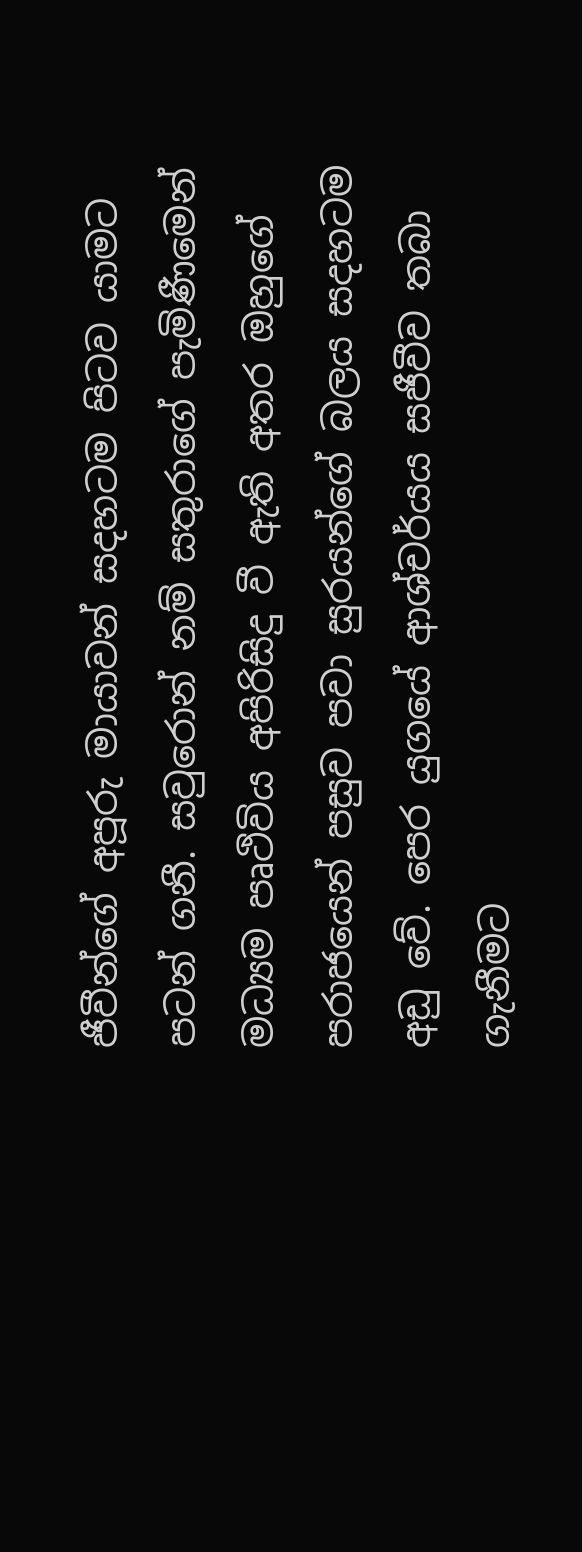ජීවීන්ගේ අපූරු මායාවන් සදහටම පිටව යාමට පටන් ගනී. සවුරොන් නම් සතුරාගේ පැමිණීමෙන් මධ්‍යම පෘථිවිය අපිරිසිදු වී ඇති අතර ඔහුගේ පරාජයෙන් පසුව පවා සුරයන්ගේ බලය සදහටම අඩු වේ. පෙර යුගයේ ආශ්චර්යය සජීවීව තබා ගැනීමට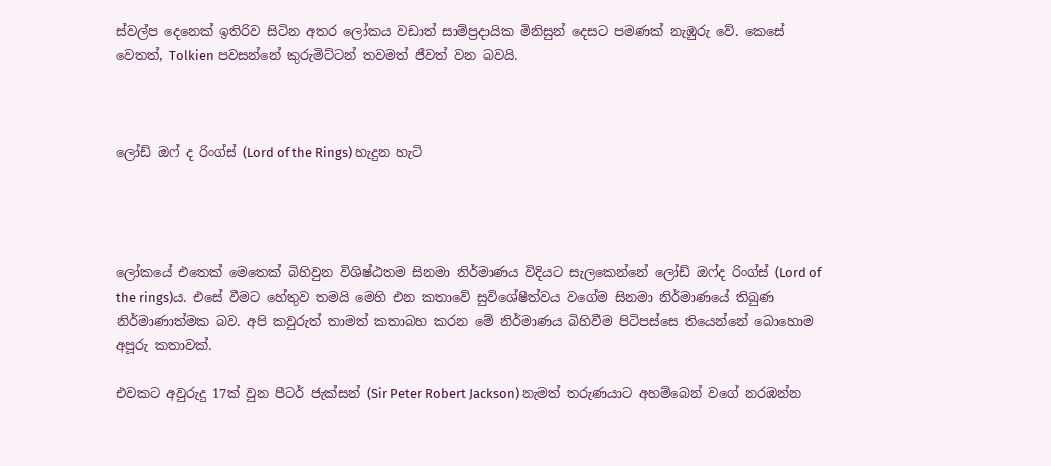ස්වල්ප දෙනෙක් ඉතිරිව සිටින අතර ලෝකය වඩාත් සාම්ප්‍රදායික මිනිසුන් දෙසට පමණක් නැඹුරු වේ. කෙසේ වෙතත්, Tolkien පවසන්නේ කුරුමිට්ටන් තවමත් ජීවත් වන බවයි.



ලෝඩ් ඔෆ් ද රිංග්ස් (Lord of the Rings) හැදුන හැටි




ලෝකයේ එතෙක් මෙතෙක් බිහිවුන විශිෂ්ඨතම සිනමා නිර්මාණය විදියට සැලකෙන්නේ ලෝඩ් ඔෆ්ද රිංග්ස් (Lord of the rings)ය. එසේ වීමට හේතුව තමයි මෙහි එන කතාවේ සුවිශේෂීත්වය වගේම සිනමා නිර්මාණයේ තිබුණ නිර්මාණාත්මක බව. අපි කවුරුත් තාමත් කතාබහ කරන මේ නිර්මාණය බිහිවීම පිටිපස්සෙ තියෙන්නේ බොහොම අපූරු කතාවක්.

එවකට අවුරුදු 17ක් වුන පීටර් ජැක්සන් (Sir Peter Robert Jackson) නැමත් තරුණයාට අහම්බෙන් වගේ නරඹන්න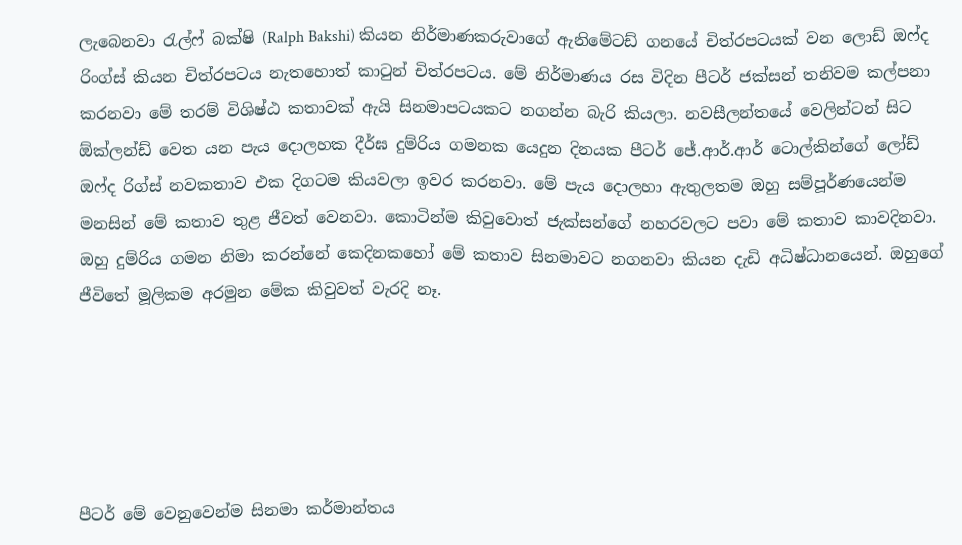ලැබෙනවා රැල්ෆ් බක්ෂි (Ralph Bakshi) කියන නිර්මාණකරුවාගේ ඇනිමේටඩ් ගනයේ චිත්රපටයක් වන ලොඩ් ඔෆ්ද රිංග්ස් කියන චිත්රපටය නැතහොත් කාටුන් චිත්රපටය. මේ නිර්මාණය රස විදින පීටර් ජක්සන් තනිවම කල්පනා කරනවා මේ තරම් විශිෂ්ඨ කතාවක් ඇයි සිනමාපටයකට නගන්න බැරි කියලා. නවසීලන්තයේ වෙලින්ටන් සිට ඕක්ලන්ඩ් වෙත යන පැය දොලහක දීර්ඝ දුම්රිය ගමනක යෙදුන දිනයක පීටර් ජේ.ආර්.ආර් ටොල්කින්ගේ ලෝඩ් ඔෆ්ද රිග්ස් නවකතාව එක දිගටම කියවලා ඉවර කරනවා. මේ පැය දොලහා ඇතුලතම ඔහු සම්පූර්ණයෙන්ම මනසින් මේ කතාව තුළ ජීවත් වෙනවා. කොටින්ම කිවුවොත් ජැක්සන්ගේ නහරවලට පවා මේ කතාව කාවදිනවා. ඔහු දුම්රිය ගමන නිමා කරන්නේ කෙදිනකහෝ මේ කතාව සිනමාවට නගනවා කියන දැඩි අධිෂ්ධානයෙන්. ඔහුගේ ජීවිතේ මූලිකම අරමුන මේක කිවුවත් වැරදි නෑ.





පීටර් මේ වෙනුවෙන්ම සිනමා කර්මාන්තය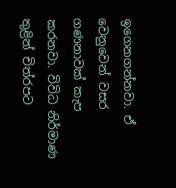ඉගෙනගන්නවා. ඒ වෙනුවෙන් වසර ගණනාවක් කැප කරනවා. විවිධ නිර්මාණ තුළින් චිත්රපට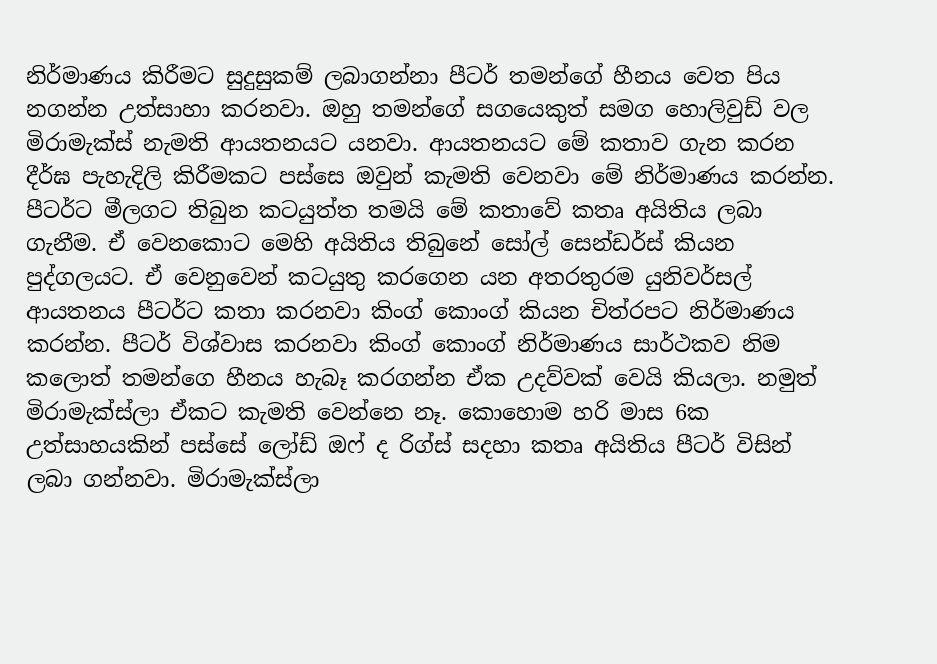නිර්මාණය කිරීමට සුදුසුකම් ලබාගන්නා පීටර් තමන්ගේ හීනය වෙත පිය නගන්න උත්සාහා කරනවා. ඔහු තමන්ගේ සගයෙකුත් සමග හොලිවුඩ් වල මිරාමැක්ස් නැමති ආයතනයට යනවා. ආයතනයට මේ කතාව ගැන කරන දීර්ඝ පැහැදිලි කිරීමකට පස්සෙ ඔවුන් කැමති වෙනවා මේ නිර්මාණය කරන්න. පීටර්ට මීලගට තිබුන කටයුත්ත තමයි මේ කතාවේ කතෘ අයිතිය ලබා ගැනීම. ඒ වෙනකොට මෙහි අයිතිය තිබුනේ සෝල් සෙන්ඩර්ස් කියන පුද්ගලයට. ඒ වෙනුවෙන් කටයුතු කරගෙන යන අතරතුරම යුනිවර්සල් ආයතනය පීටර්ට කතා කරනවා කිංග් කොංග් කියන චිත්රපට නිර්මාණය කරන්න. පීටර් විශ්වාස කරනවා කිංග් කොංග් නිර්මාණය සාර්ථකව නිම කලොත් තමන්ගෙ හීනය හැබෑ කරගන්න ඒක උදව්වක් වෙයි කියලා. නමුත් මිරාමැක්ස්ලා ඒකට කැමති වෙන්නෙ නෑ. කොහොම හරි මාස 6ක උත්සාහයකින් පස්සේ ලෝඩ් ඔෆ් ද රිග්ස් සදහා කතෘ අයිතිය පීටර් විසින් ලබා ගන්නවා. මිරාමැක්ස්ලා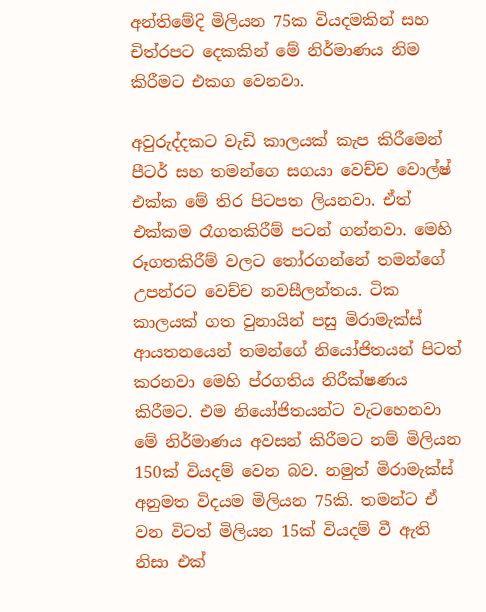අන්තිමේදි මිලියන 75ක වියදමකින් සහ චිත්රපට දෙකකින් මේ නිර්මාණය නිම කිරීමට එකග වෙනවා.

අවුරුද්දකට වැඩි කාලයක් කැප කිරීමෙන් පීටර් සහ තමන්ගෙ සගයා වෙච්ච වොල්ෂ් එක්ක මේ තිර පිටපත ලියනවා. ඒත් එක්කම රෑගතකිරීම් පටන් ගන්නවා. මෙහි රූගතකිරීම් වලට තෝරගන්නේ තමන්ගේ උපන්රට වෙච්ච නවසීලන්තය. ටික කාලයක් ගත වුනායින් පසු මිරාමැක්ස් ආයතනයෙන් තමන්ගේ නියෝජිතයන් පිටත් කරනවා මෙහි ප්රගතිය නිරීක්ෂණය කිරීමට. එම නියෝජිතයන්ට වැටහෙනවා මේ නිර්මාණය අවසන් කිරීමට නම් මිලියන 150ක් වියදම් වෙන බව. නමුත් මිරාමැක්ස් අනුමත විදයම මිලියන 75කි. තමන්ට ඒ වන විටත් මිලියන 15ක් වියදම් වී ඇති නිසා එක්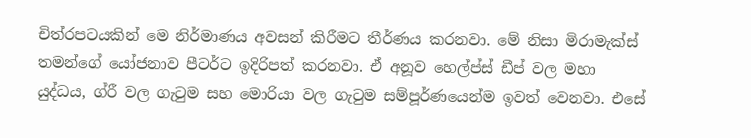චිත්රපටයකින් මෙ නිර්මාණය අවසන් කිරීමට තීර්ණය කරනවා. මේ නිසා මිරාමැක්ස් තමන්ගේ යෝජනාව පීටර්ට ඉදිරිපත් කරනවා. ඒ අනූව හෙල්ප්ස් ඩීප් වල මහා යුද්ධය, ග්රී වල ගැටුම සහ මොරියා වල ගැටුම සම්පූර්ණයෙන්ම ඉවත් වෙනවා. එසේ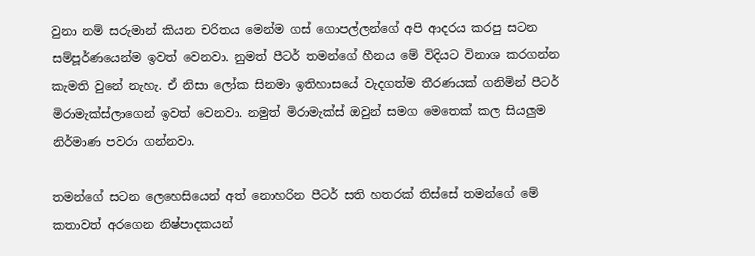වුනා නම් සරුමාන් කියන චරිතය මෙන්ම ගස් ගොපල්ලන්ගේ අපි ආදරය කරපු සටන සම්පූර්ණයෙන්ම ඉවත් වෙනවා. නුමත් පීටර් තමන්ගේ හීනය මේ විදියට විනාශ කරගන්න කැමති වුනේ නැහැ. ඒ නිසා ලෝක සිනමා ඉතිහාසයේ වැදගත්ම තීරණයක් ගනිමින් පීටර් මිරාමැක්ස්ලාගෙන් ඉවත් වෙනවා. නමුත් මිරාමැක්ස් ඔවුන් සමග මෙතෙක් කල සියලුම නිර්මාණ පවරා ගන්නවා.

තමන්ගේ සටන ලෙහෙසියෙන් අත් නොහරින පීටර් සති හතරක් තිස්සේ තමන්ගේ මේ කතාවත් අරගෙන නිෂ්පාදකයන්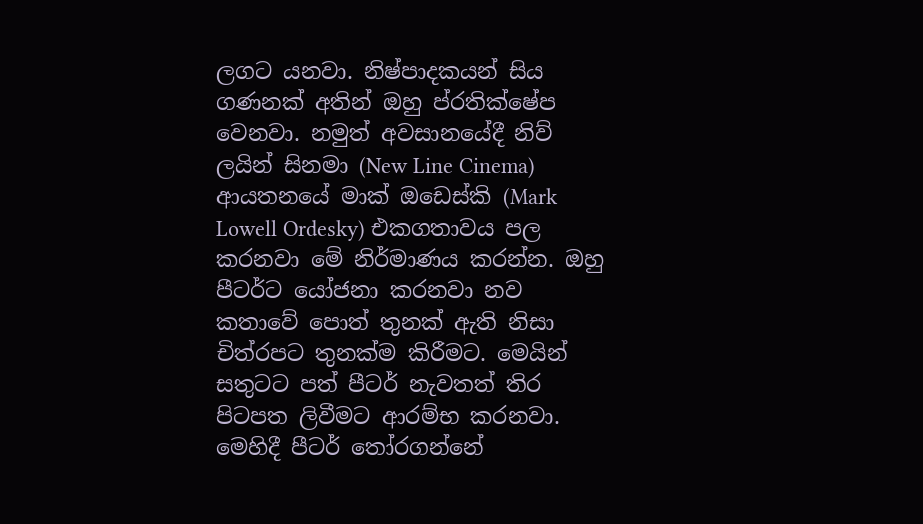ලගට යනවා. නිෂ්පාදකයන් සිය ගණනක් අතින් ඔහු ප්රතික්ෂේප වෙනවා. නමුත් අවසානයේදී නිව් ලයින් සිනමා (New Line Cinema) ආයතනයේ මාක් ඔඩෙස්කි (Mark Lowell Ordesky) එකගතාවය පල කරනවා මේ නිර්මාණය කරන්න. ඔහු පීටර්ට යෝජනා කරනවා නව කතාවේ පොත් තුනක් ඇති නිසා චිත්රපට තුනක්ම කිරීමට. මෙයින් සතුටට පත් පීටර් නැවතත් තිර පිටපත ලිවීමට ආරම්භ කරනවා. මෙහිදී පීටර් තෝරගන්නේ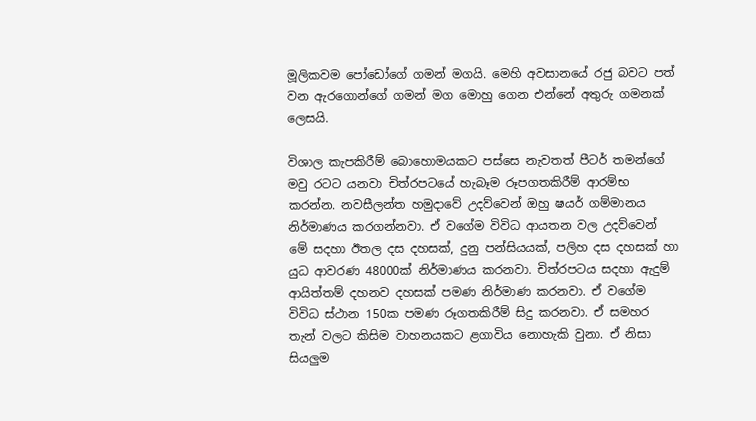මූලිකවම පෝඩෝගේ ගමන් මගයි. මෙහි අවසානයේ රජු බවට පත් වන ඇරගොන්ගේ ගමන් මග මොහු ගෙන එන්නේ අතුරු ගමනක් ලෙසයි.

විශාල කැපකිරීම් බොහොමයකට පස්සෙ නැවතත් පීටර් තමන්ගේ මවු රටට යනවා චිත්රපටයේ හැබෑම රූපගතකිරීම් ආරම්භ කරන්න. නවසීලන්ත හමුදාවේ උදව්වෙන් ඔහු ෂයර් ගම්මානය නිර්මාණය කරගන්නවා. ඒ වගේම විවිධ ආයතන වල උදව්වෙන් මේ සදහා ඊතල දස දහසක්, දුනු පන්සියයක්, පලිහ දස දහසක් හා යුධ ආවරණ 48000ක් නිර්මාණය කරනවා. චිත්රපටය සදහා ඇදුම් ආයිත්තම් දහනව දහසක් පමණ නිර්මාණ කරනවා. ඒ වගේම විවිධ ස්ථාන 150ක පමණ රූගතකිරීම් සිදු කරනවා. ඒ සමහර තැන් වලට කිසිම වාහනයකට ළගාවිය නොහැකි වුනා. ඒ නිසා සියලුම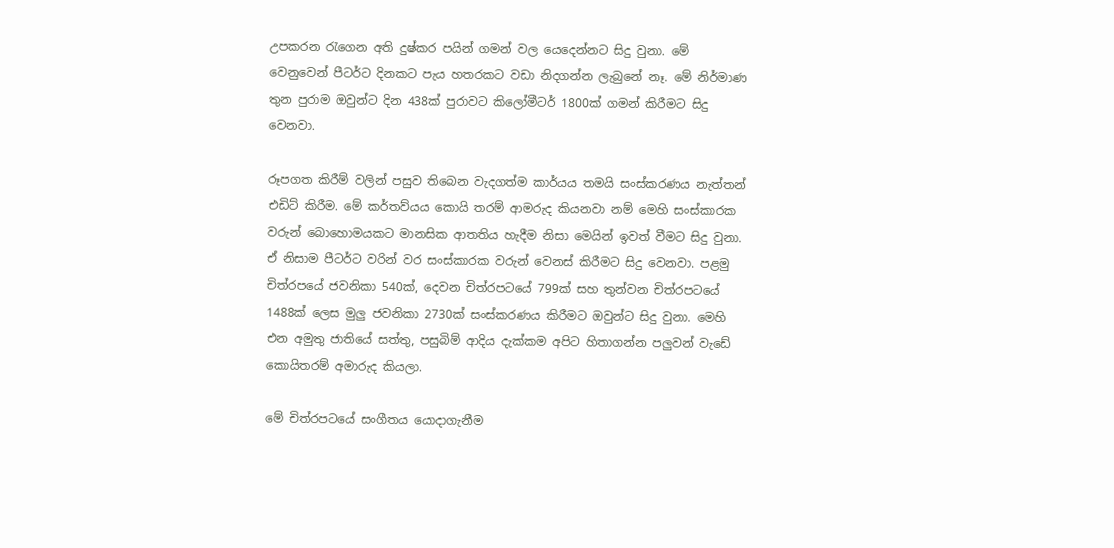උපකරන රැගෙන අති දුෂ්කර පයින් ගමන් වල යෙදෙන්නට සිදු වුනා. මේ වෙනුවෙන් පීටර්ට දිනකට පැය හතරකට වඩා නිදගන්න ලැබුනේ නෑ. මේ නිර්මාණ තුන පුරාම ඔවුන්ට දින 438ක් පුරාවට කිලෝමීටර් 1800ක් ගමන් කිරීමට සිදු වෙනවා.

රූපගත කිරීම් වලින් පසුව තිබෙන වැදගත්ම කාර්යය තමයි සංස්කරණය නැත්තන් එඩිට් කිරීම. මේ කර්තව්යය කොයි තරම් ආමරුද කියනවා නම් මෙහි සංස්කාරක වරුන් බොහොමයකට මානසික ආතතිය හැදීම නිසා මෙයින් ඉවත් වීමට සිදු වුනා. ඒ නිසාම පීටර්ට වරින් වර සංස්කාරක වරුන් වෙනස් කිරීමට සිදු වෙනවා. පළමු චිත්රපයේ ජවනිකා 540ක්, දෙවන චිත්රපටයේ 799ක් සහ තුන්වන චිත්රපටයේ 1488ක් ලෙස මුලු ජවනිකා 2730ක් සංස්කරණය කිරීමට ඔවුන්ට සිදු වුනා. මෙහි එන අමුතු ජාතියේ සත්තු, පසුබිම් ආදිය දැක්කම අපිට හිතාගන්න පලුවන් වැඩේ කොයිතරම් අමාරුද කියලා.

මේ චිත්රපටයේ සංගීතය යොදාගැනීම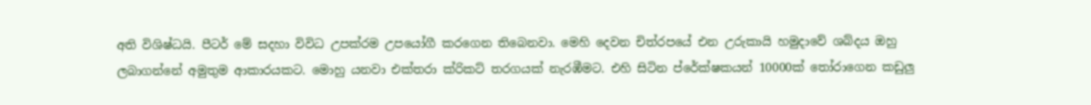අති විශිෂ්ධයි. පීටර් මේ සදහා විවිධ උපක්රම උපයෝගී කරගෙන තිබෙනවා. මෙහි දෙවන චිත්රපයේ එන උරුකායි හමුදාවේ ශබ්දය ඔහු ලබාගන්නේ අමුතුම ආකාරයකට. මොහු යනවා එක්තරා ක්රිකට් තරගයක් නැරඹීමට. එහි සිටින ප්රේක්ෂකයන් 10000ක් තෝරාගෙන කඩුලු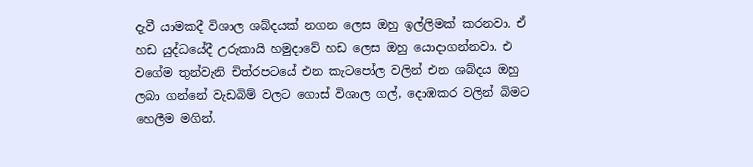දැවී යාමකදී විශාල ශබ්දයක් නගන ලෙස ඔහු ඉල්ලිමක් කරනවා. ඒ හඩ යුද්ධයේදී උරුකායි හමුදාවේ හඩ ලෙස ඔහු යොදාගන්නවා. එ වගේම තුන්වැනි චිත්රපටයේ එන කැටපෝල වලින් එන ශබ්දය ඔහු ලබා ගන්නේ වැඩබිම් වලට ගොස් විශාල ගල්, දොඹකර වලින් බිමට හෙලීම මගින්.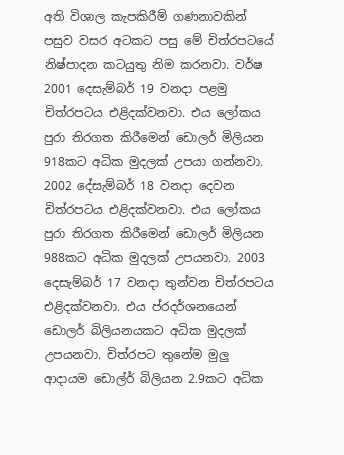අති විශාල කැපකිරීම් ගණනාවකින් පසුව වසර අටකට පසු මේ චිත්රපටයේ නිෂ්පාදන කටයුතු නිම කරනවා. වර්ෂ 2001 දෙසැම්බර් 19 වනදා පළමු චිත්රපටය එළිදක්වනවා. එය ලෝකය පුරා තිරගත කිරීමෙන් ඩොලර් මිලියන 918කට අධික මුදලක් උපයා ගන්නවා. 2002 දේසැම්බර් 18 වනදා දෙවන චිත්රපටය එළිදක්වනවා. එය ලෝකය පුරා තිරගත කිරීමෙන් ඩොලර් මිලියන 988කට අධික මුදලක් උපයනවා. 2003 දෙසැම්බර් 17 වනදා තුන්වන චිත්රපටය එළිදක්වනවා. එය ප්රදර්ශනයෙන් ඩොලර් බිලියනයකට අධික මුදලක් උපයනවා. චිත්රපට තුනේම මුලු ආදායම ඩොල්ර් බිලියන 2.9කට අධික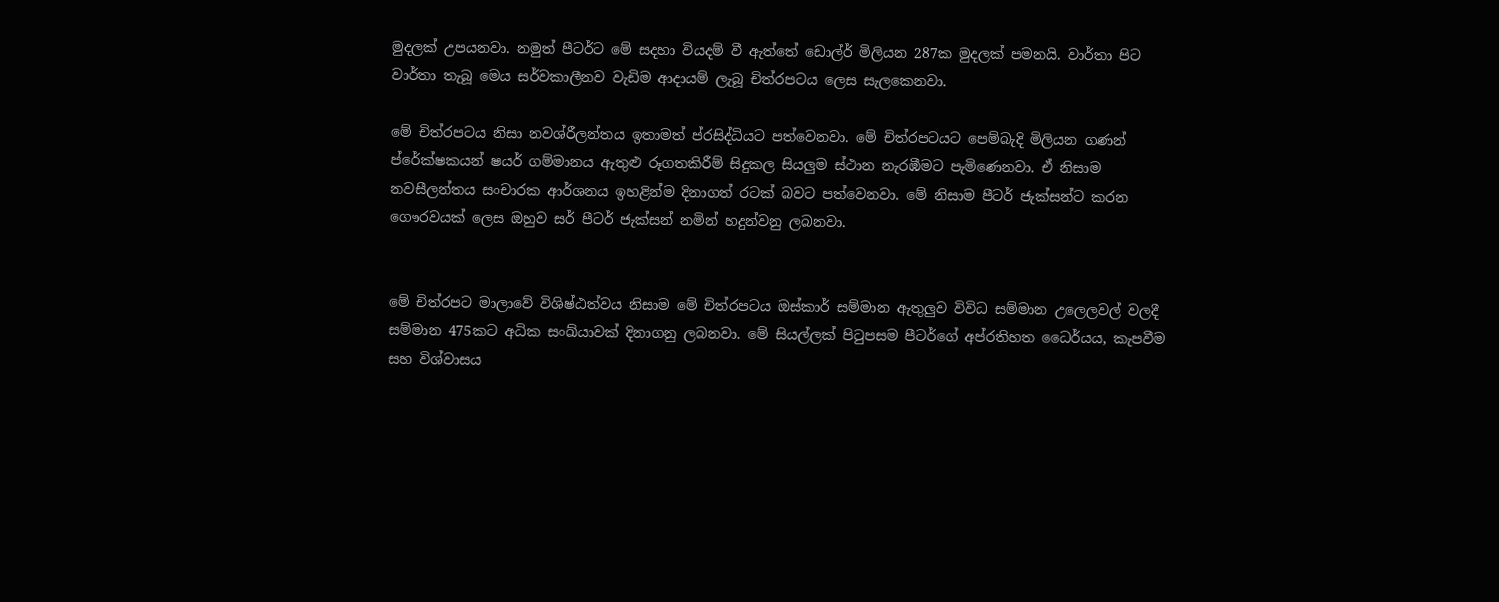මුදලක් උපයනවා. නමුත් පීටර්ට මේ සදහා වියදම් වී ඇත්තේ ඩොල්ර් මිලියන 287ක මුදලක් පමනයි. වාර්තා පිට වාර්තා තැබූ මෙය සර්වකාලීනව වැඩිම ආදායම් ලැබූ චිත්රපටය ලෙස සැලකෙනවා.

මේ චිත්රපටය නිසා නවශ්රීලන්තය ඉතාමත් ප්රසිද්ධියට පත්වෙනවා. මේ චිත්රපටයට පෙම්බැදි මිලියන ගණන් ප්රේක්ෂකයන් ෂයර් ගම්මානය ඇතුළු රූගතකිරීම් සිදුකල සියලුම ස්ථාන නැරඹීමට පැමිණෙනවා. ඒ නිසාම නවසීලන්තය සංචාරක ආර්ශනය ඉහළින්ම දිනාගත් රටක් බවට පත්වෙනවා. මේ නිසාම පීටර් ජැක්සන්ට කරන ගෞරවයක් ලෙස ඔහුව සර් පීටර් ජැක්සන් නමින් හදුන්වනු ලබනවා.


මේ චිත්රපට මාලාවේ විශිෂ්ඨත්වය නිසාම මේ චිත්රපටය ඔස්කාර් සම්මාන ඇතුලුව විවිධ සම්මාන උලෙලවල් වලදී සම්මාන 475කට අධික සංඛ්යාවක් දිනාගනු ලබනවා. මේ සියල්ලක් පිටුපසම පීටර්ගේ අප්රතිහත ධෛර්යය, කැපවීම සහ විශ්වාසය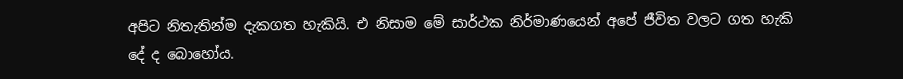අපිට නිතැතින්ම දැකගත හැකියි. එ නිසාම මේ සාර්ථක නිර්මාණයෙන් අපේ ජීවිත වලට ගත හැකි දේ ද බොහෝය.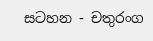සටහන - චතුරංග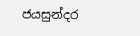ජයසුන්දර